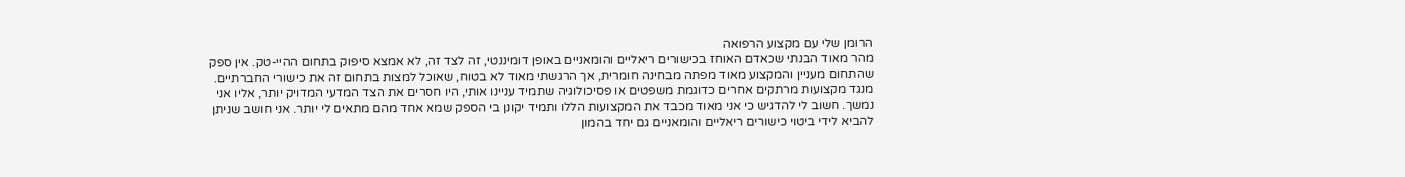הרומן שלי עם מקצוע הרפואה
מהר מאוד הבנתי שכאדם האוחז בכישורים ריאליים והומאניים באופן דומיננטי, זה לצד זה, לא אמצא סיפוק בתחום ההיי-טק. אין ספק שהתחום מעניין והמקצוע מאוד מפתה מבחינה חומרית, אך הרגשתי מאוד לא בטוח, שאוכל למצות בתחום זה את כישורי החברתיים. מנגד מקצועות מרתקים אחרים כדוגמת משפטים או פסיכולוגיה שתמיד עניינו אותי, היו חסרים את הצד המדעי המדויק יותר, אליו אני נמשך. חשוב לי להדגיש כי אני מאוד מכבד את המקצועות הללו ותמיד יקונן בי הספק שמא אחד מהם מתאים לי יותר. אני חושב שניתן להביא לידי ביטוי כישורים ריאליים והומאניים גם יחד בהמון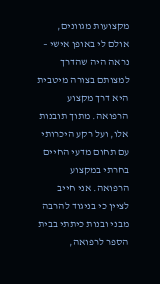מקצועות מגוונים, אולם לי באופן אישי – נראה היה שהדרך למצותם בצורה מיטבית היא דרך מקצוע הרפואה. מתוך תובנות אלו, ועל רקע היכרותי עם תחום מדעי החיים בחרתי במקצוע הרפואה. אני חייב לציין כי בניגוד להרבה מבני ובנות כיתתי בבית הספר לרפואה,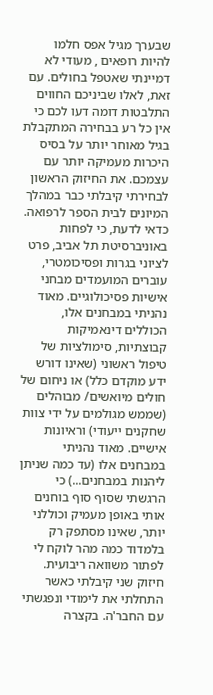שבערך מגיל אפס חלמו להיות רופאים , מעודי לא דמיינתי שאטפל בחולים. עם זאת, לאלו שביניכם החווים התלבטות דומה דעו לכם כי אין כל רע בבחירה המתקבלת בגיל מאוחר יותר על בסיס היכרות מעמיקה יותר עם עצמכם. את החיזוק הראשון לבחירתי קיבלתי כבר במהלך המיונים לבית הספר לרפואה. כדאי לדעת, כי לפחות באוניברסיטת תל אביב, פרט לציוני בגרות ופסיכומטרי, עוברים המועמדים מבחני אישיות פסיכולוגיים. מאוד נהניתי במבחנים אלו, הכוללים דינאמיקות קבוצתיות, סימולציות של טיפול ראשוני (שאינו דורש ידע מוקדם כלל) או ניחום של חולים מיואשים/ מבוהלים (שממש מגולמים על ידי צוות שחקנים ייעודי) וראיונות אישיים. מאוד נהניתי במבחנים אלו (עד כמה שניתן ליהנות במבחנים...) כי הרגשתי שסוף סוף בוחנים אותי באופן מעמיק וכוללני יותר, שאינו מסתפק רק בלמדוד כמה מהר לוקח לי לפתור משוואה ריבועית. חיזוק שני קיבלתי כאשר התחלתי את לימודי ונפגשתי עם החבר'ה. בקצרה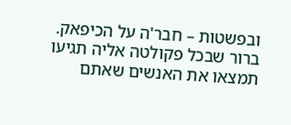ובפשטות – חבר'ה על הכיפאק. ברור שבכל פקולטה אליה תגיעו תמצאו את האנשים שאתם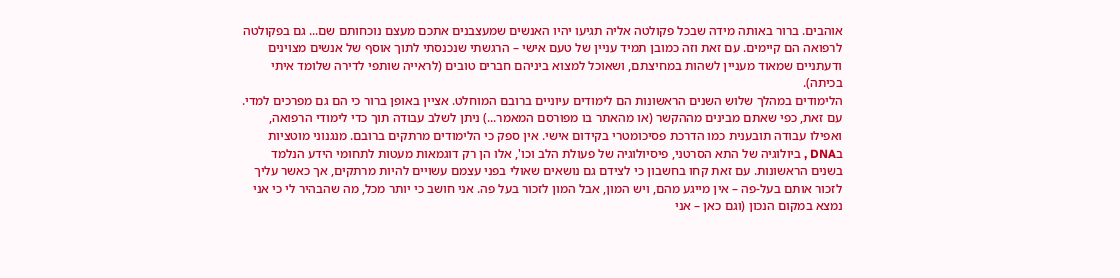אוהבים. ברור באותה מידה שבכל פקולטה אליה תגיעו יהיו האנשים שמעצבנים אתכם מעצם נוכחותם שם... גם בפקולטה לרפואה הם קיימים. עם זאת וזה כמובן תמיד עניין של טעם אישי – הרגשתי שנכנסתי לתוך אוסף של אנשים מצוינים ודעתניים שמאוד מעניין לשהות במחיצתם, ושאוכל למצוא ביניהם חברים טובים (לראייה שותפי לדירה שלומד איתי בכיתה).
הלימודים במהלך שלוש השנים הראשונות הם לימודים עיוניים ברובם המוחלט. אציין באופן ברור כי הם גם מפרכים למדי. עם זאת, כפי שאתם מבינים מההקשר (או מהאתר בו מפורסם המאמר...) ניתן לשלב עבודה תוך כדי לימודי הרפואה, ואפילו עבודה תובענית כמו הדרכת פסיכומטרי בקידום אישי. אין ספק כי הלימודים מרתקים ברובם. מנגנוני מוטציות בDNA , ביולוגיה של התא הסרטני, פיסיולוגיה של פעולת הלב וכו', אלו הן רק דוגמאות מעטות לתחומי הידע הנלמד בשנים הראשונות. עם זאת קחו בחשבון כי לצידם גם נושאים שאולי בפני עצמם עשויים להיות מרתקים, אך כאשר עליך לזכור אותם בעל-פה – אין מייגע מהם, ויש המון, אבל המון לזכור בעל פה. אני חושב כי יותר מכל, מה שהבהיר לי כי אני נמצא במקום הנכון (וגם כאן – אני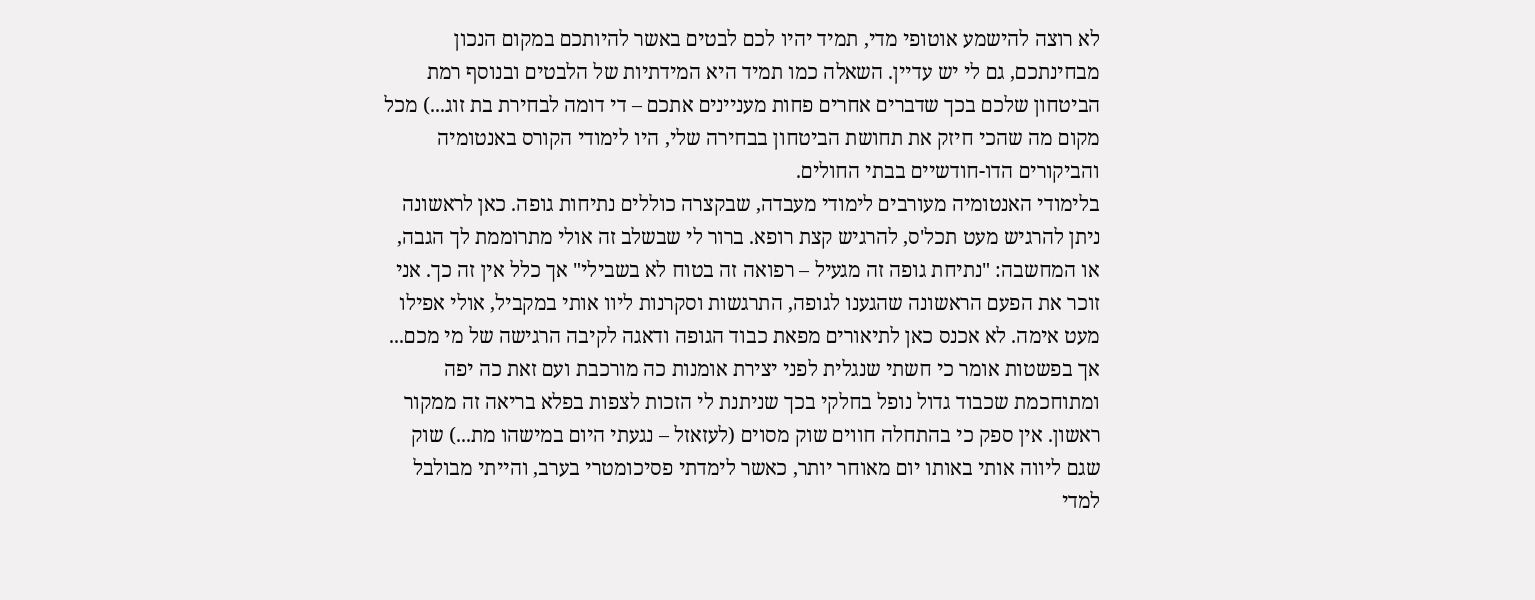לא רוצה להישמע אוטופי מדי, תמיד יהיו לכם לבטים באשר להיותכם במקום הנכון מבחינתכם, גם לי יש עדיין. השאלה כמו תמיד היא המידתיות של הלבטים ובנוסף רמת הביטחון שלכם בכך שדברים אחרים פחות מעניינים אתכם – די דומה לבחירת בת זוג...) מכל מקום מה שהכי חיזק את תחושת הביטחון בבחירה שלי, היו לימודי הקורס באנטומיה והביקורים הדו-חודשיים בבתי החולים.
בלימודי האנטומיה מעורבים לימודי מעבדה, שבקצרה כוללים נתיחות גופה. כאן לראשונה ניתן להרגיש מעט תכל'ס, להרגיש קצת רופא. ברור לי שבשלב זה אולי מתרוממת לך הגבה, או המחשבה: "נתיחת גופה זה מגעיל – רפואה זה בטוח לא בשבילי" אך כלל אין זה כך. אני זוכר את הפעם הראשונה שהגענו לגופה, התרגשות וסקרנות ליוו אותי במקביל, אולי אפילו מעט אימה. לא אכנס כאן לתיאורים מפאת כבוד הגופה ודאגה לקיבה הרגישה של מי מכם... אך בפשטות אומר כי חשתי שנגלית לפני יצירת אומנות כה מורכבת ועם זאת כה יפה ומתוחכמת שכבוד גדול נופל בחלקי בכך שניתנת לי הזכות לצפות בפלא בריאה זה ממקור ראשון. אין ספק כי בהתחלה חווים שוק מסוים (לעזאזל – נגעתי היום במישהו מת...) שוק שגם ליווה אותי באותו יום מאוחר יותר, כאשר לימדתי פסיכומטרי בערב, והייתי מבולבל למדי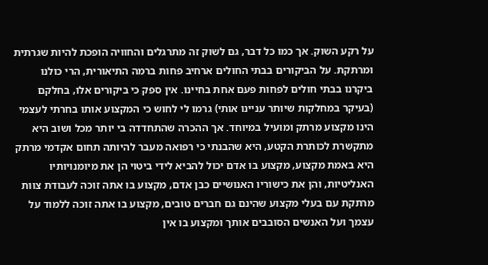על רקע השוק. אך כמו כל דבר, גם לשוק זה מתרגלים והחוויה הופכת להיות שגרתית ומרתקת. על הביקורים בבתי החולים ארחיב פחות ברמה התיאורית, הרי כולנו ביקרנו בבתי חולים לפחות פעם אחת בחיינו. אין ספק כי ביקורים אלו, בחלקם (בעיקר במחלקות שיותר עניינו אותי) גרמו לי לחוש כי המקצוע אותו בחרתי לעצמי הינו מקצוע מרתק ומועיל במיוחד. אך ההכרה שהתחדדה בי יותר מכל ושוב היא מתקשרת לכותרת הקטע, היא שהבנתי כי רפואה מעבר להיותה תחום אקדמי מרתק היא באמת מקצוע, מקצוע בו אדם יכול להביא לידי ביטוי הן את מיומנויותיו האנליטיות, והן את כישוריו האנושיים כבן אדם, מקצוע בו אתה זוכה לעבודת צוות מרתקת עם בעלי מקצוע שהינם גם חברים טובים, מקצוע בו אתה זוכה ללמוד על עצמך ועל האנשים הסובבים אותך ומקצוע בו אין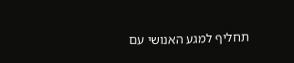תחליף למגע האנושי עם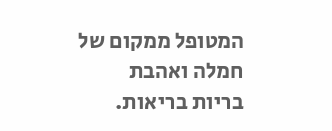המטופל ממקום של חמלה ואהבת בריות בריאות.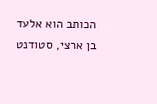הכותב הוא אלעד בן ארצי, סטודנט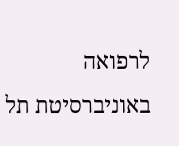לרפואה באוניברסיטת תל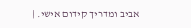אביב ומדריך קידום אישי. |